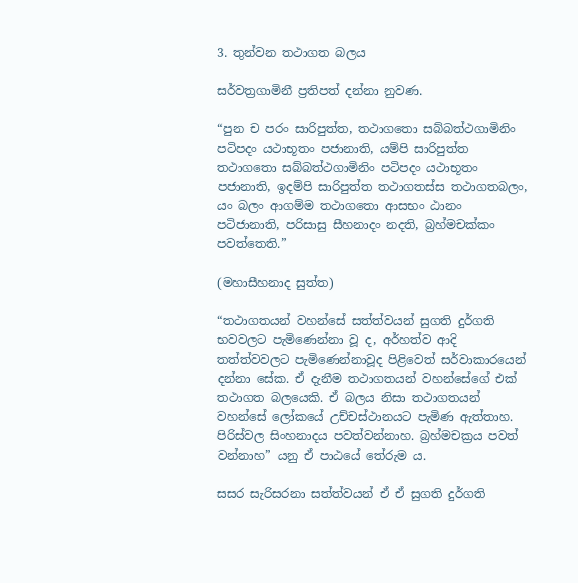3. තුන්වන තථාගත බලය

සර්වත්‍රගාමිනී ප්‍රතිපත් දන්නා නුවණ.

“පුන ච පරං සාරිපුත්ත, තථාගතො සබ්බත්ථගාමිනිං පටිපදං යථාභූතං පජානාති, යම්පි සාරිපුත්ත තථාගතො සබ්බත්ථගාමිනිං පටිපදං යථාභූතං පජානාති, ඉදම්පි සාරිපුත්ත තථාගතස්ස තථාගතබලං, යං බලං ආගම්ම තථාගතො ආසභං ඨානං පටිජානාති, පරිසාසු සීහනාදං නදති, බ්‍රහ්මචක්කං පවත්තෙති.”

(මහාසීහනාද සුත්ත)

“තථාගතයන් වහන්සේ සත්ත්වයන් සුගති දුර්ගති භවවලට පැමිණෙන්නා වූ ද, අර්හත්ව ආදි තත්ත්වවලට පැමිණෙන්නාවූද පිළිවෙත් සර්වාකාරයෙන් දන්නා සේක. ඒ දැනීම තථාගතයන් වහන්සේගේ එක් තථාගත බලයෙකි. ඒ බලය නිසා තථාගතයන් වහන්සේ ලෝකයේ උච්චස්ථානයට පැමිණ ඇත්තාහ. පිරිස්වල සිංහනාදය පවත්වන්නාහ. බ්‍රහ්මචක්‍රය පවත් වන්නාහ” යනු ඒ පාඨයේ තේරුම ය.

සසර සැරිසරනා සත්ත්වයන් ඒ ඒ සුගති දුර්ගති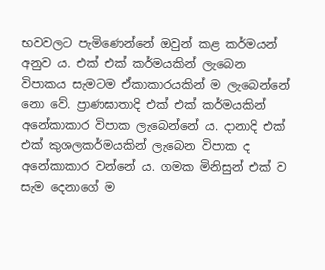භවවලට පැමිණෙන්නේ ඔවුන් කළ කර්මයන් අනුව ය. එක් එක් කර්මයකින් ලැබෙන විපාකය සැමටම ඒකාකාරයකින් ම ලැබෙන්නේ නො වේ. ප්‍රාණඝාතාදි එක් එක් කර්මයකින් අනේකාකාර විපාක ලැබෙන්නේ ය. දානාදි එක් එක් කුශලකර්මයකින් ලැබෙන විපාක ද අනේකාකාර වන්නේ ය. ගමක මිනිසුන් එක් ව සැම දෙනාගේ ම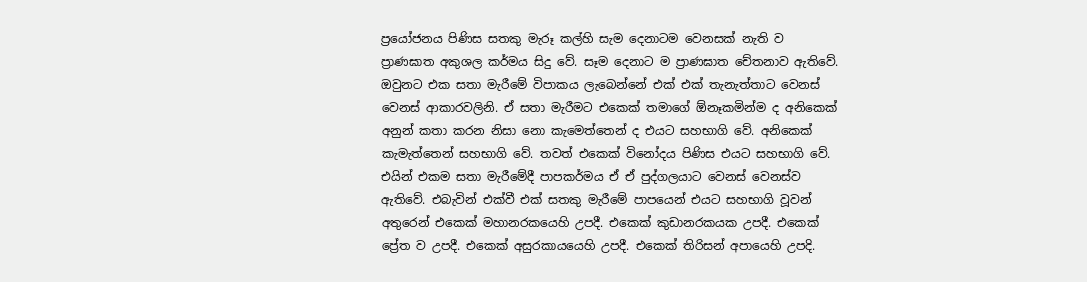ප්‍රයෝජනය පිණිස සතකු මැරූ කල්හි සැම දෙනාටම වෙනසක් නැති ව ප්‍රාණඝාත අකුශල කර්මය සිදු වේ. සෑම දෙනාට ම ප්‍රාණඝාත චේතනාව ඇතිවේ. ඔවුනට එක සතා මැරීමේ විපාකය ලැබෙන්නේ එක් එක් තැනැත්තාට වෙනස් වෙනස් ආකාරවලිනි. ඒ සතා මැරීමට එකෙක් තමාගේ ඕනෑකමින්ම ද අනිකෙක් අනුන් කතා කරන නිසා නො කැමෙත්තෙන් ද එයට සහභාගි වේ. අනිකෙක් කැමැත්තෙන් සහභාගි වේ. තවත් එකෙක් විනෝදය පිණිස එයට සහභාගි වේ. එයින් එකම සතා මැරීමේදී පාපකර්මය ඒ ඒ පුද්ගලයාට වෙනස් වෙනස්ව ඇතිවේ. එබැවින් එක්වී එක් සතකු මැරීමේ පාපයෙන් එයට සහභාගි වූවන් අතුරෙන් එකෙක් මහානරකයෙහි උපදී. එකෙක් කුඩානරකයක උපදී. එකෙක් ප්‍රේත ව උපදී. එකෙක් අසුරකායයෙහි උපදී. එකෙක් තිරිසන් අපායෙහි උපදි.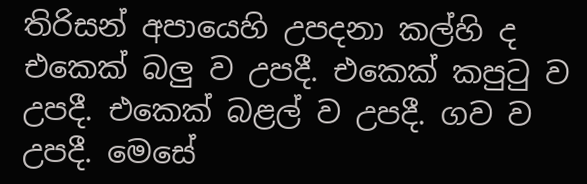තිරිසන් අපායෙහි උපදනා කල්හි ද එකෙක් බලු ව උපදී. එකෙක් කපුටු ව උපදී. එකෙක් බළල් ව උපදී. ගව ව උපදී. මෙසේ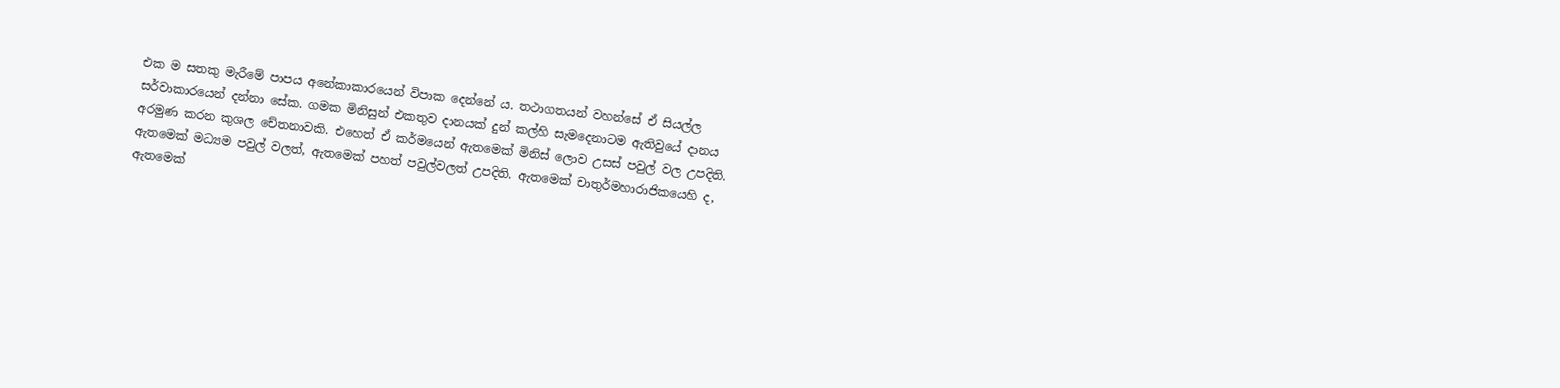එක ම සතකු මැරීමේ පාපය අනේකාකාරයෙන් විපාක දෙන්නේ ය. තථාගතයන් වහන්සේ ඒ සියල්ල සර්වාකාරයෙන් දන්නා සේක. ගමක මිනිසුන් එකතුව දානයක් දුන් කල්හි සැමදෙනාටම ඇතිවුයේ දානය අරමුණ කරන කුශල චේතනාවකි. එහෙත් ඒ කර්මයෙන් ඇතමෙක් මිනිස් ලොව උසස් පවුල් වල උපදිති. ඇතමෙක් මධ්‍යම පවුල් වලත්, ඇතමෙක් පහත් පවුල්වලත් උපදිති. ඇතමෙක් චාතුර්මහාරාජිකයෙහි ද, ඇතමෙක්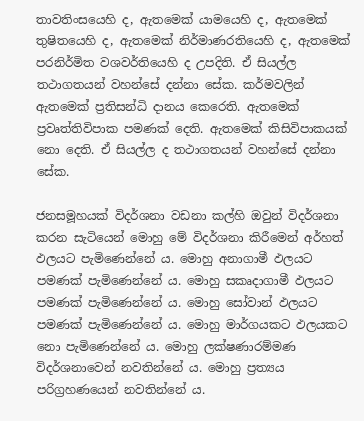තාවතිංසයෙහි ද, ඇතමෙක් යාමයෙහි ද, ඇතමෙක් තුෂිතයෙහි ද, ඇතමෙක් නිර්මාණරතියෙහි ද, ඇතමෙක් පරනිර්මිත වශවර්තියෙහි ද උපදිති. ඒ සියල්ල තථාගතයන් වහන්සේ දන්නා සේක. කර්මවලින් ඇතමෙක් ප්‍රතිසන්ධි දානය කෙරෙති. ඇතමෙක් ප්‍රවෘත්තිවිපාක පමණක් දෙති. ඇතමෙක් කිසිවිපාකයක් නො දෙති. ඒ සියල්ල ද තථාගතයන් වහන්සේ දන්නා සේක.

ජනසමූහයක් විදර්ශනා වඩනා කල්හි ඔවුන් විදර්ශනා කරන සැටියෙන් මොහු මේ විදර්ශනා කිරීමෙන් අර්හත් ඵලයට පැමිණෙන්නේ ය. මොහු අනාගාමී ඵලයට පමණක් පැමිණෙන්නේ ය. මොහු සකෘදාගාමී ඵලයට පමණක් පැමිණෙන්නේ ය. මොහු සෝවාන් ඵලයට පමණක් පැමිණෙන්නේ ය. මොහු මාර්ගයකට ඵලයකට නො පැමිණෙන්නේ ය. මොහු ලක්ෂණාරම්මණ විදර්ශනාවෙන් නවතින්නේ ය. මොහු ප්‍රත්‍යය පරිග්‍රහණයෙන් නවතින්නේ ය.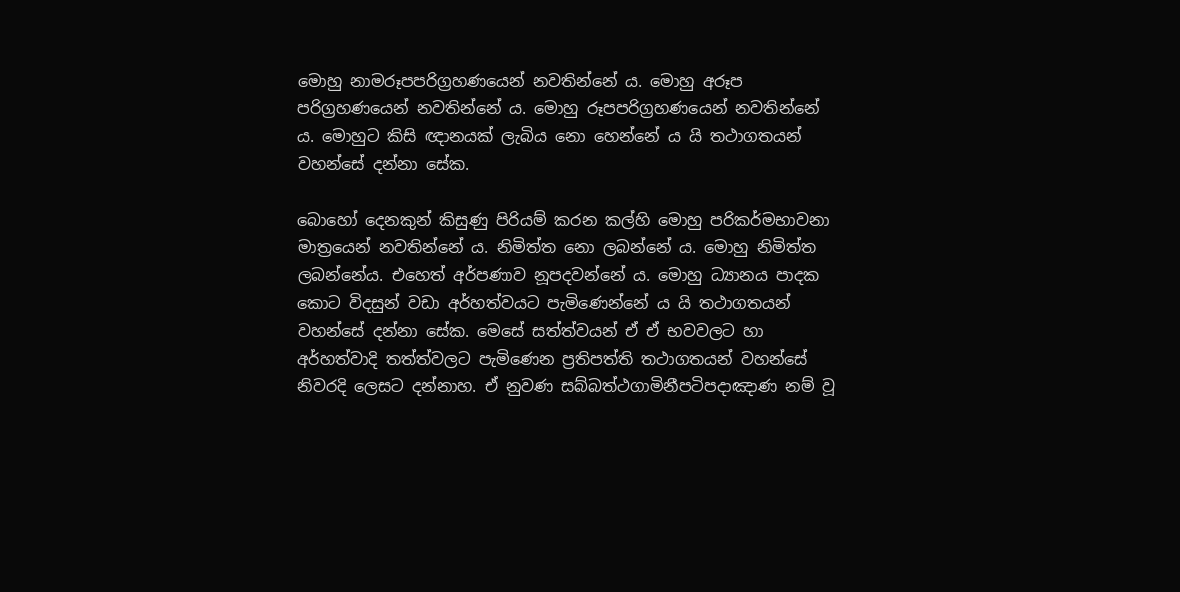මොහු නාමරූපපරිග්‍රහණයෙන් නවතින්නේ ය. මොහු අරූප පරිග්‍රහණයෙන් නවතින්නේ ය. මොහු රූපපරිග්‍රහණයෙන් නවතින්නේ ය. මොහුට කිසි ඥානයක් ලැබිය නො හෙන්නේ ය යි තථාගතයන් වහන්සේ දන්නා සේක.

බොහෝ දෙනකුන් කිසුණු පිරියම් කරන කල්හි මොහු පරිකර්මභාවනා මාත්‍රයෙන් නවතින්නේ ය. නිමිත්ත නො ලබන්නේ ය. මොහු නිමිත්ත ලබන්නේය. එහෙත් අර්පණාව නූපදවන්නේ ය. මොහු ධ්‍යානය පාදක කොට විදසුන් වඩා අර්හත්වයට පැමිණෙන්නේ ය යි තථාගතයන් වහන්සේ දන්නා සේක. මෙසේ සත්ත්වයන් ඒ ඒ භවවලට හා අර්හත්වාදි තත්ත්වලට පැමිණෙන ප්‍රතිපත්ති තථාගතයන් වහන්සේ නිවරදි ලෙසට දන්නාහ. ඒ නුවණ සබ්බත්ථගාමිනීපටිපදාඤාණ නම් වූ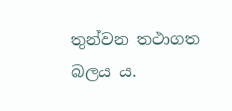තුන්වන තථාගත බලය ය.